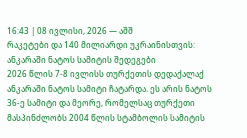16:43 | 08 ივლისი, 2026 — აშშ
რაკეტები და 140 მილიარდი უკრაინისთვის: ანკარაში ნატოს სამიტის შედეგები
2026 წლის 7-8 ივლისს თურქეთის დედაქალაქ ანკარაში ნატოს სამიტი ჩატარდა. ეს არის ნატოს 36-ე სამიტი და მეორე, რომელსაც თურქეთი მასპინძლობს 2004 წლის სტამბოლის სამიტის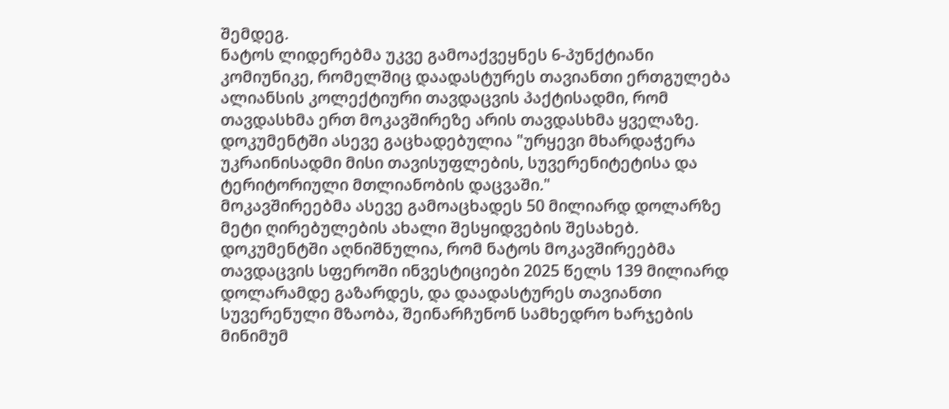შემდეგ.
ნატოს ლიდერებმა უკვე გამოაქვეყნეს 6-პუნქტიანი კომიუნიკე, რომელშიც დაადასტურეს თავიანთი ერთგულება ალიანსის კოლექტიური თავდაცვის პაქტისადმი, რომ თავდასხმა ერთ მოკავშირეზე არის თავდასხმა ყველაზე. დოკუმენტში ასევე გაცხადებულია "ურყევი მხარდაჭერა უკრაინისადმი მისი თავისუფლების, სუვერენიტეტისა და ტერიტორიული მთლიანობის დაცვაში."
მოკავშირეებმა ასევე გამოაცხადეს 50 მილიარდ დოლარზე მეტი ღირებულების ახალი შესყიდვების შესახებ. დოკუმენტში აღნიშნულია, რომ ნატოს მოკავშირეებმა თავდაცვის სფეროში ინვესტიციები 2025 წელს 139 მილიარდ დოლარამდე გაზარდეს, და დაადასტურეს თავიანთი სუვერენული მზაობა, შეინარჩუნონ სამხედრო ხარჯების მინიმუმ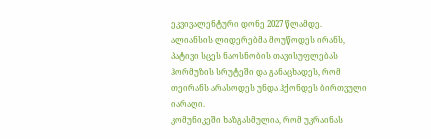ეკვივალენტური დონე 2027 წლამდე.
ალიანსის ლიდერებმა მოუწოდეს ირანს, პატივი სცეს ნაოსნობის თავისუფლებას ჰორმუზის სრუტეში და განაცხადეს, რომ თეირანს არასოდეს უნდა ჰქონდეს ბირთვული იარაღი.
კომუნიკეში ხაზგასმულია, რომ უკრაინას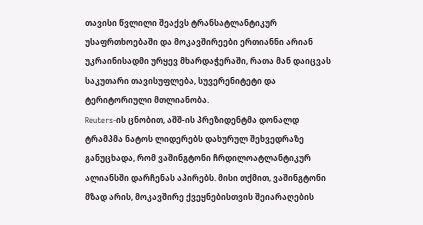თავისი წვლილი შეაქვს ტრანსატლანტიკურ უსაფრთხოებაში და მოკავშირეები ერთიანნი არიან უკრაინისადმი ურყევ მხარდაჭერაში, რათა მან დაიცვას საკუთარი თავისუფლება, სუვერენიტეტი და ტერიტორიული მთლიანობა.
Reuters-ის ცნობით, აშშ-ის პრეზიდენტმა დონალდ ტრამპმა ნატოს ლიდერებს დახურულ შეხვედრაზე განუცხადა, რომ ვაშინგტონი ჩრდილოატლანტიკურ ალიანსში დარჩენას აპირებს. მისი თქმით, ვაშინგტონი მზად არის, მოკავშირე ქვეყნებისთვის შეიარაღების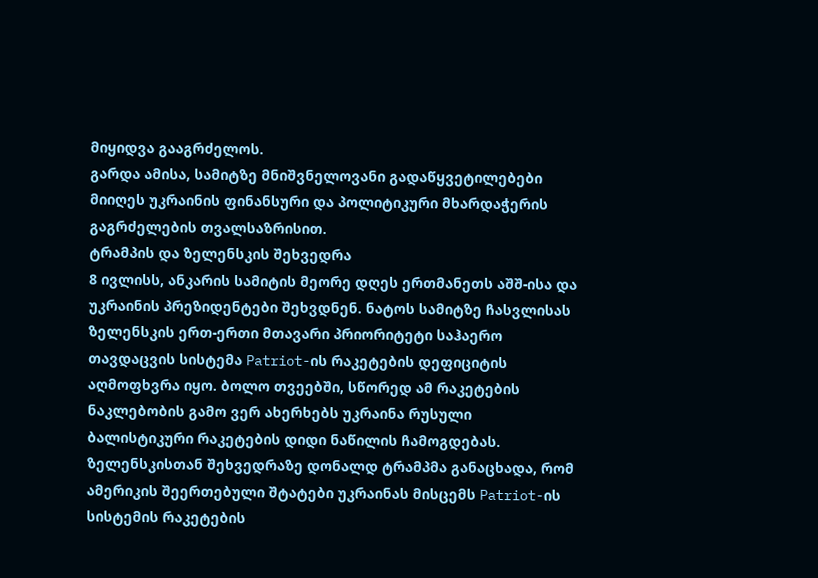მიყიდვა გააგრძელოს.
გარდა ამისა, სამიტზე მნიშვნელოვანი გადაწყვეტილებები მიიღეს უკრაინის ფინანსური და პოლიტიკური მხარდაჭერის გაგრძელების თვალსაზრისით.
ტრამპის და ზელენსკის შეხვედრა
8 ივლისს, ანკარის სამიტის მეორე დღეს ერთმანეთს აშშ-ისა და უკრაინის პრეზიდენტები შეხვდნენ. ნატოს სამიტზე ჩასვლისას ზელენსკის ერთ-ერთი მთავარი პრიორიტეტი საჰაერო თავდაცვის სისტემა Patriot-ის რაკეტების დეფიციტის აღმოფხვრა იყო. ბოლო თვეებში, სწორედ ამ რაკეტების ნაკლებობის გამო ვერ ახერხებს უკრაინა რუსული ბალისტიკური რაკეტების დიდი ნაწილის ჩამოგდებას.
ზელენსკისთან შეხვედრაზე დონალდ ტრამპმა განაცხადა, რომ ამერიკის შეერთებული შტატები უკრაინას მისცემს Patriot-ის სისტემის რაკეტების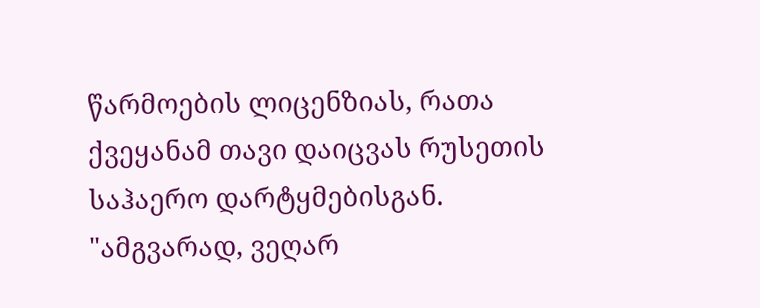წარმოების ლიცენზიას, რათა ქვეყანამ თავი დაიცვას რუსეთის საჰაერო დარტყმებისგან.
"ამგვარად, ვეღარ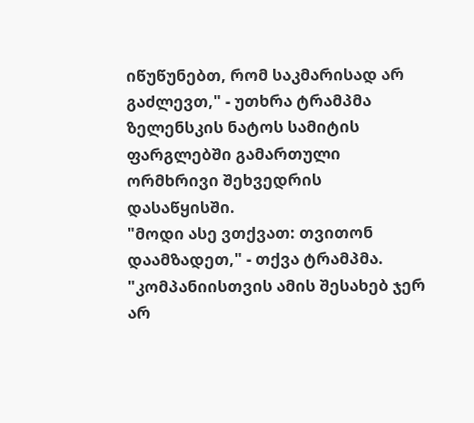იწუწუნებთ, რომ საკმარისად არ გაძლევთ," - უთხრა ტრამპმა ზელენსკის ნატოს სამიტის ფარგლებში გამართული ორმხრივი შეხვედრის დასაწყისში.
"მოდი ასე ვთქვათ: თვითონ დაამზადეთ," - თქვა ტრამპმა. "კომპანიისთვის ამის შესახებ ჯერ არ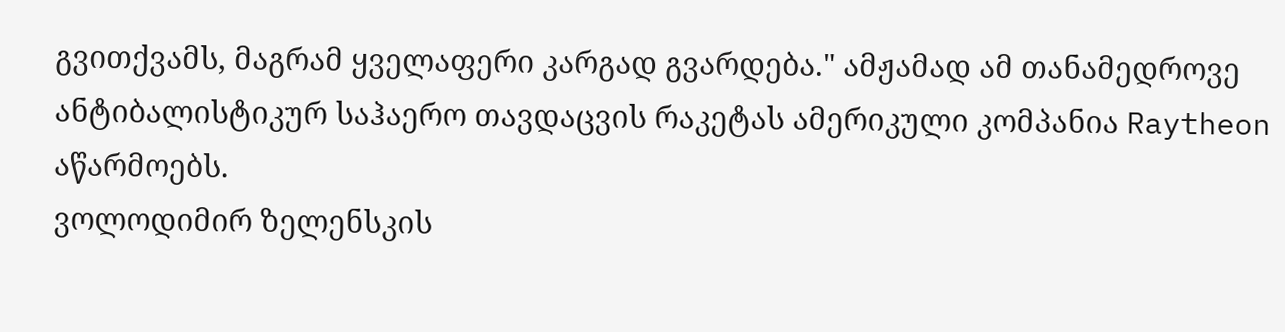გვითქვამს, მაგრამ ყველაფერი კარგად გვარდება." ამჟამად ამ თანამედროვე ანტიბალისტიკურ საჰაერო თავდაცვის რაკეტას ამერიკული კომპანია Raytheon აწარმოებს.
ვოლოდიმირ ზელენსკის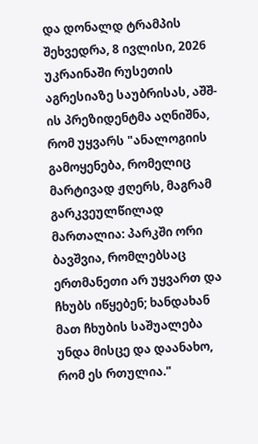და დონალდ ტრამპის შეხვედრა, 8 ივლისი, 2026
უკრაინაში რუსეთის აგრესიაზე საუბრისას, აშშ-ის პრეზიდენტმა აღნიშნა, რომ უყვარს "ანალოგიის გამოყენება, რომელიც მარტივად ჟღერს, მაგრამ გარკვეულწილად მართალია: პარკში ორი ბავშვია, რომლებსაც ერთმანეთი არ უყვართ და ჩხუბს იწყებენ; ხანდახან მათ ჩხუბის საშუალება უნდა მისცე და დაანახო, რომ ეს რთულია."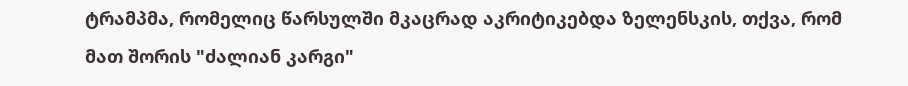ტრამპმა, რომელიც წარსულში მკაცრად აკრიტიკებდა ზელენსკის, თქვა, რომ მათ შორის "ძალიან კარგი"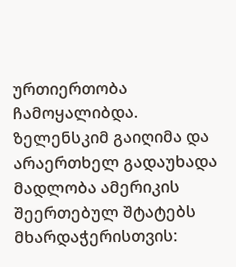ურთიერთობა ჩამოყალიბდა. ზელენსკიმ გაიღიმა და არაერთხელ გადაუხადა მადლობა ამერიკის შეერთებულ შტატებს მხარდაჭერისთვის: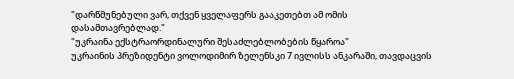"დარწმუნებული ვარ, თქვენ ყველაფერს გააკეთებთ ამ ომის დასამთავრებლად."
"უკრაინა ექსტრაორდინალური შესაძლებლობების წყაროა"
უკრაინის პრეზიდენტი ვოლოდიმირ ზელენსკი 7 ივლისს ანკარაში, თავდაცვის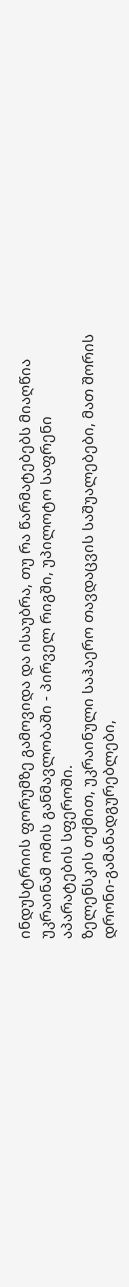ინდუსტრიის ფორუმზე გამოვიდა და ისაუბრა, თუ რა წარმატებებს მიაღწია უკრაინამ ომის განმავლობაში - პირველ რიგში, უპილოტო საფრენი აპარატების სფეროში.
ზელენსკის თქმით, უკრაინული საჰაერო თავდაცვის საშუალებები, მათ შორის დრონი-გამანადგურებლები,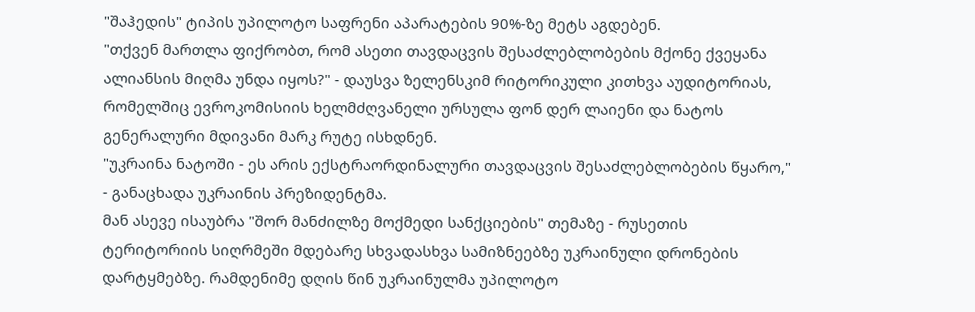"შაჰედის" ტიპის უპილოტო საფრენი აპარატების 90%-ზე მეტს აგდებენ.
"თქვენ მართლა ფიქრობთ, რომ ასეთი თავდაცვის შესაძლებლობების მქონე ქვეყანა ალიანსის მიღმა უნდა იყოს?" - დაუსვა ზელენსკიმ რიტორიკული კითხვა აუდიტორიას, რომელშიც ევროკომისიის ხელმძღვანელი ურსულა ფონ დერ ლაიენი და ნატოს გენერალური მდივანი მარკ რუტე ისხდნენ.
"უკრაინა ნატოში - ეს არის ექსტრაორდინალური თავდაცვის შესაძლებლობების წყარო," - განაცხადა უკრაინის პრეზიდენტმა.
მან ასევე ისაუბრა "შორ მანძილზე მოქმედი სანქციების" თემაზე - რუსეთის ტერიტორიის სიღრმეში მდებარე სხვადასხვა სამიზნეებზე უკრაინული დრონების დარტყმებზე. რამდენიმე დღის წინ უკრაინულმა უპილოტო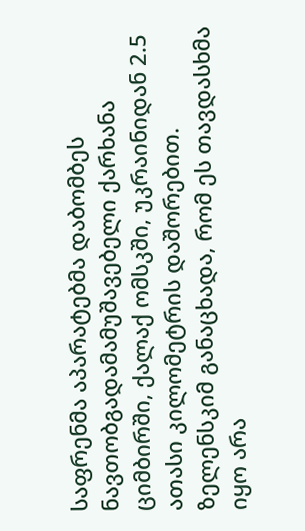საფრენმა აპარატებმა დაბომბეს ნავთობგადამამუშავებელი ქარხანა ციმბირში, ქალაქ ომსკში, უკრაინიდან 2.5 ათასი კილომეტრის დაშორებით.
ზელენსკიმ განაცხადა, რომ ეს თავდასხმა იყო არა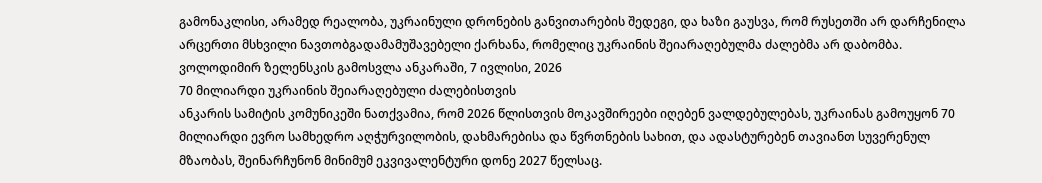გამონაკლისი, არამედ რეალობა, უკრაინული დრონების განვითარების შედეგი, და ხაზი გაუსვა, რომ რუსეთში არ დარჩენილა არცერთი მსხვილი ნავთობგადამამუშავებელი ქარხანა, რომელიც უკრაინის შეიარაღებულმა ძალებმა არ დაბომბა.
ვოლოდიმირ ზელენსკის გამოსვლა ანკარაში, 7 ივლისი, 2026
70 მილიარდი უკრაინის შეიარაღებული ძალებისთვის
ანკარის სამიტის კომუნიკეში ნათქვამია, რომ 2026 წლისთვის მოკავშირეები იღებენ ვალდებულებას, უკრაინას გამოუყონ 70 მილიარდი ევრო სამხედრო აღჭურვილობის, დახმარებისა და წვრთნების სახით, და ადასტურებენ თავიანთ სუვერენულ მზაობას, შეინარჩუნონ მინიმუმ ეკვივალენტური დონე 2027 წელსაც.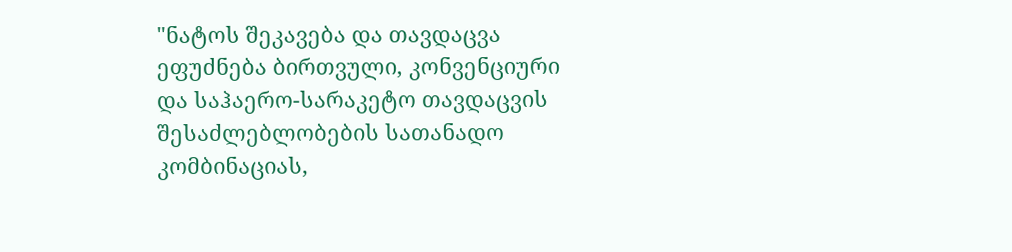"ნატოს შეკავება და თავდაცვა ეფუძნება ბირთვული, კონვენციური და საჰაერო-სარაკეტო თავდაცვის შესაძლებლობების სათანადო კომბინაციას,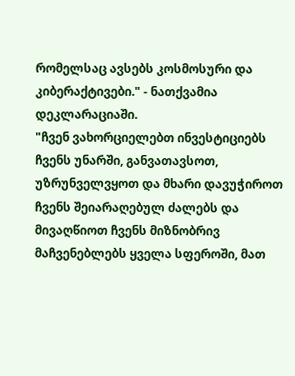რომელსაც ავსებს კოსმოსური და კიბერაქტივები." - ნათქვამია დეკლარაციაში.
"ჩვენ ვახორციელებთ ინვესტიციებს ჩვენს უნარში, განვათავსოთ, უზრუნველვყოთ და მხარი დავუჭიროთ ჩვენს შეიარაღებულ ძალებს და მივაღწიოთ ჩვენს მიზნობრივ მაჩვენებლებს ყველა სფეროში, მათ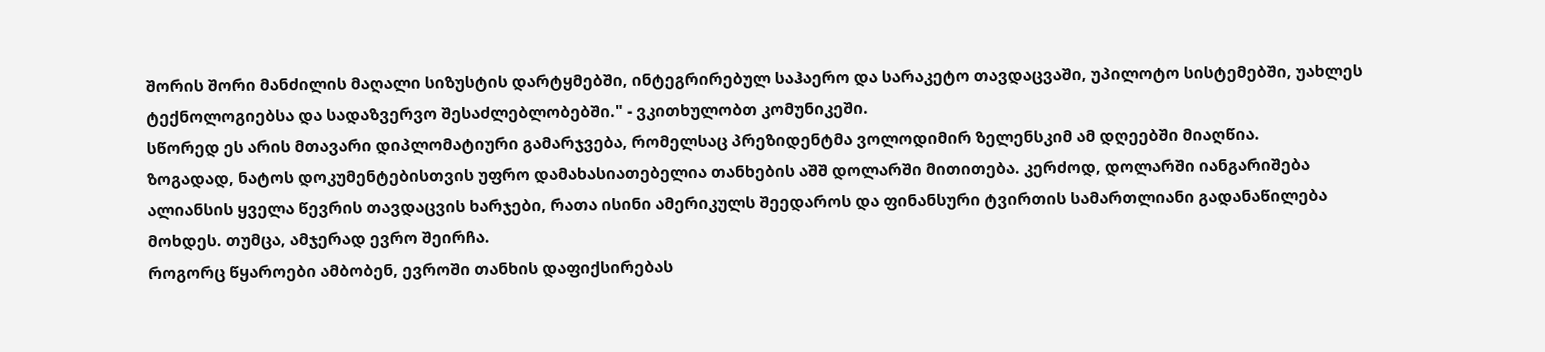შორის შორი მანძილის მაღალი სიზუსტის დარტყმებში, ინტეგრირებულ საჰაერო და სარაკეტო თავდაცვაში, უპილოტო სისტემებში, უახლეს ტექნოლოგიებსა და სადაზვერვო შესაძლებლობებში." - ვკითხულობთ კომუნიკეში.
სწორედ ეს არის მთავარი დიპლომატიური გამარჯვება, რომელსაც პრეზიდენტმა ვოლოდიმირ ზელენსკიმ ამ დღეებში მიაღწია.
ზოგადად, ნატოს დოკუმენტებისთვის უფრო დამახასიათებელია თანხების აშშ დოლარში მითითება. კერძოდ, დოლარში იანგარიშება ალიანსის ყველა წევრის თავდაცვის ხარჯები, რათა ისინი ამერიკულს შეედაროს და ფინანსური ტვირთის სამართლიანი გადანაწილება მოხდეს. თუმცა, ამჯერად ევრო შეირჩა.
როგორც წყაროები ამბობენ, ევროში თანხის დაფიქსირებას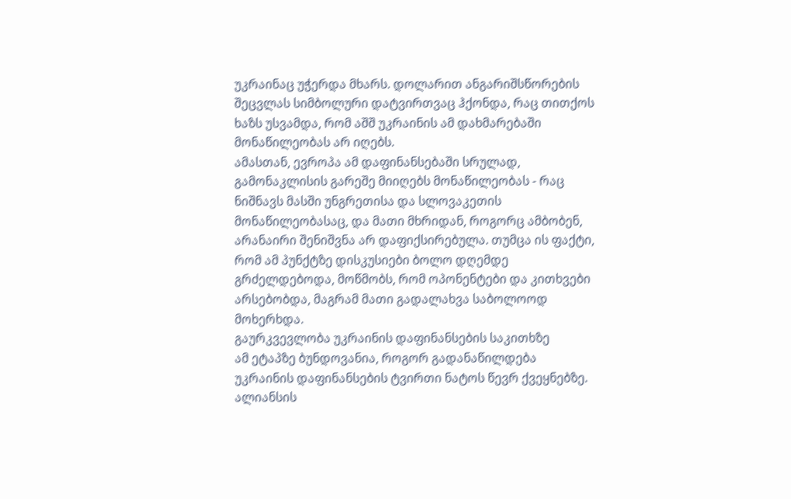უკრაინაც უჭერდა მხარს. დოლარით ანგარიშსწორების შეცვლას სიმბოლური დატვირთვაც ჰქონდა, რაც თითქოს ხაზს უსვამდა, რომ აშშ უკრაინის ამ დახმარებაში მონაწილეობას არ იღებს.
ამასთან, ევროპა ამ დაფინანსებაში სრულად, გამონაკლისის გარეშე მიიღებს მონაწილეობას - რაც ნიშნავს მასში უნგრეთისა და სლოვაკეთის მონაწილეობასაც, და მათი მხრიდან, როგორც ამბობენ, არანაირი შენიშვნა არ დაფიქსირებულა. თუმცა ის ფაქტი, რომ ამ პუნქტზე დისკუსიები ბოლო დღემდე გრძელდებოდა, მოწმობს, რომ ოპონენტები და კითხვები არსებობდა, მაგრამ მათი გადალახვა საბოლოოდ მოხერხდა.
გაურკვევლობა უკრაინის დაფინანსების საკითხზე
ამ ეტაპზე ბუნდოვანია, როგორ გადანაწილდება უკრაინის დაფინანსების ტვირთი ნატოს წევრ ქვეყნებზე. ალიანსის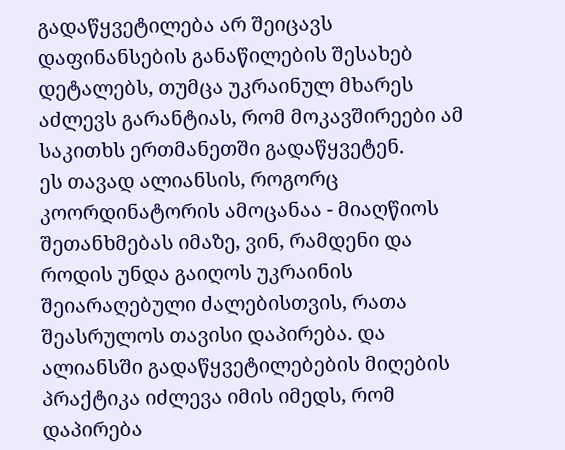გადაწყვეტილება არ შეიცავს დაფინანსების განაწილების შესახებ დეტალებს, თუმცა უკრაინულ მხარეს აძლევს გარანტიას, რომ მოკავშირეები ამ საკითხს ერთმანეთში გადაწყვეტენ.
ეს თავად ალიანსის, როგორც კოორდინატორის ამოცანაა - მიაღწიოს შეთანხმებას იმაზე, ვინ, რამდენი და როდის უნდა გაიღოს უკრაინის შეიარაღებული ძალებისთვის, რათა შეასრულოს თავისი დაპირება. და ალიანსში გადაწყვეტილებების მიღების პრაქტიკა იძლევა იმის იმედს, რომ დაპირება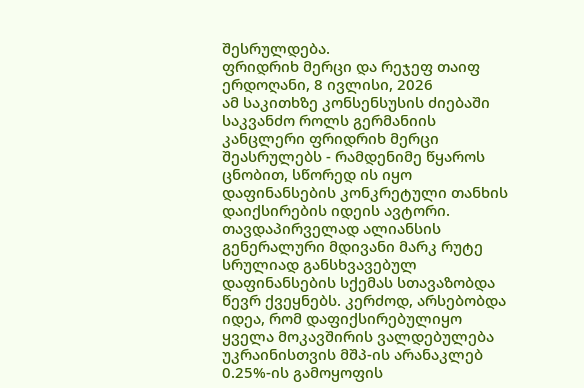შესრულდება.
ფრიდრიხ მერცი და რეჯეფ თაიფ ერდოღანი, 8 ივლისი, 2026
ამ საკითხზე კონსენსუსის ძიებაში საკვანძო როლს გერმანიის კანცლერი ფრიდრიხ მერცი შეასრულებს - რამდენიმე წყაროს ცნობით, სწორედ ის იყო დაფინანსების კონკრეტული თანხის დაიქსირების იდეის ავტორი.
თავდაპირველად ალიანსის გენერალური მდივანი მარკ რუტე სრულიად განსხვავებულ დაფინანსების სქემას სთავაზობდა წევრ ქვეყნებს. კერძოდ, არსებობდა იდეა, რომ დაფიქსირებულიყო ყველა მოკავშირის ვალდებულება უკრაინისთვის მშპ-ის არანაკლებ 0.25%-ის გამოყოფის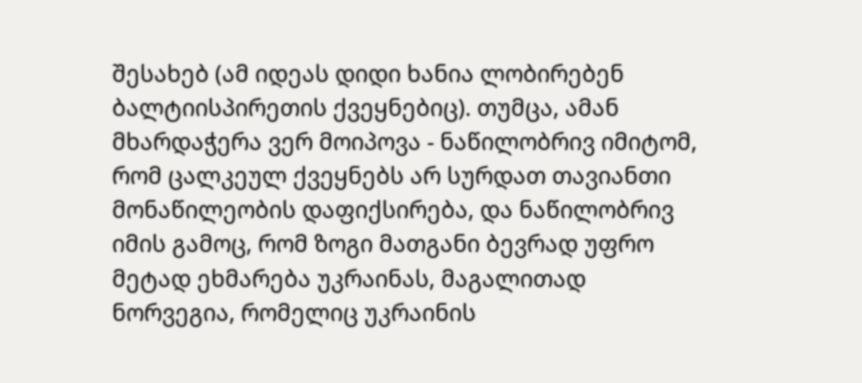შესახებ (ამ იდეას დიდი ხანია ლობირებენ ბალტიისპირეთის ქვეყნებიც). თუმცა, ამან მხარდაჭერა ვერ მოიპოვა - ნაწილობრივ იმიტომ, რომ ცალკეულ ქვეყნებს არ სურდათ თავიანთი მონაწილეობის დაფიქსირება, და ნაწილობრივ იმის გამოც, რომ ზოგი მათგანი ბევრად უფრო მეტად ეხმარება უკრაინას, მაგალითად ნორვეგია, რომელიც უკრაინის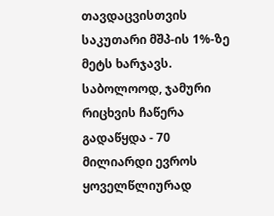თავდაცვისთვის საკუთარი მშპ-ის 1%-ზე მეტს ხარჯავს.
საბოლოოდ, ჯამური რიცხვის ჩაწერა გადაწყდა - 70 მილიარდი ევროს ყოველწლიურად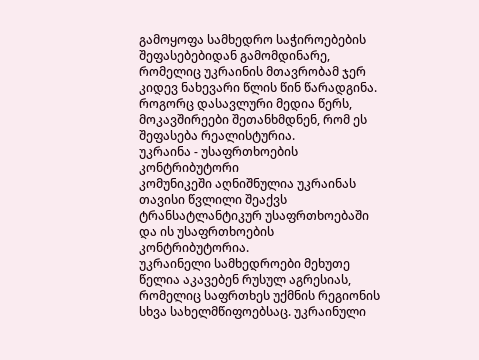გამოყოფა სამხედრო საჭიროებების შეფასებებიდან გამომდინარე, რომელიც უკრაინის მთავრობამ ჯერ კიდევ ნახევარი წლის წინ წარადგინა. როგორც დასავლური მედია წერს, მოკავშირეები შეთანხმდნენ, რომ ეს შეფასება რეალისტურია.
უკრაინა - უსაფრთხოების კონტრიბუტორი
კომუნიკეში აღნიშნულია უკრაინას თავისი წვლილი შეაქვს ტრანსატლანტიკურ უსაფრთხოებაში და ის უსაფრთხოების კონტრიბუტორია.
უკრაინელი სამხედროები მეხუთე წელია აკავებენ რუსულ აგრესიას, რომელიც საფრთხეს უქმნის რეგიონის სხვა სახელმწიფოებსაც. უკრაინული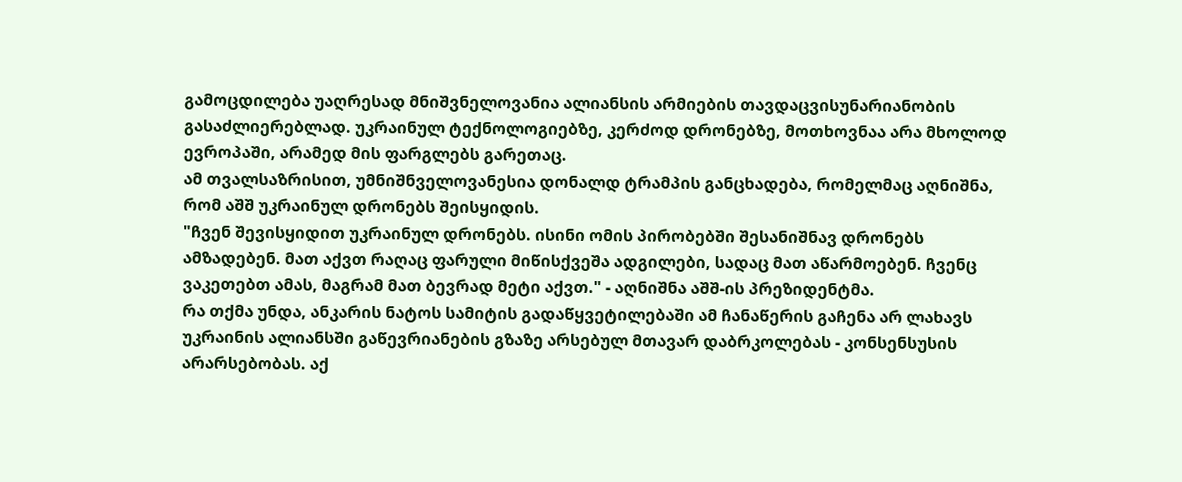გამოცდილება უაღრესად მნიშვნელოვანია ალიანსის არმიების თავდაცვისუნარიანობის გასაძლიერებლად. უკრაინულ ტექნოლოგიებზე, კერძოდ დრონებზე, მოთხოვნაა არა მხოლოდ ევროპაში, არამედ მის ფარგლებს გარეთაც.
ამ თვალსაზრისით, უმნიშნველოვანესია დონალდ ტრამპის განცხადება, რომელმაც აღნიშნა, რომ აშშ უკრაინულ დრონებს შეისყიდის.
"ჩვენ შევისყიდით უკრაინულ დრონებს. ისინი ომის პირობებში შესანიშნავ დრონებს ამზადებენ. მათ აქვთ რაღაც ფარული მიწისქვეშა ადგილები, სადაც მათ აწარმოებენ. ჩვენც ვაკეთებთ ამას, მაგრამ მათ ბევრად მეტი აქვთ." - აღნიშნა აშშ-ის პრეზიდენტმა.
რა თქმა უნდა, ანკარის ნატოს სამიტის გადაწყვეტილებაში ამ ჩანაწერის გაჩენა არ ლახავს უკრაინის ალიანსში გაწევრიანების გზაზე არსებულ მთავარ დაბრკოლებას - კონსენსუსის არარსებობას. აქ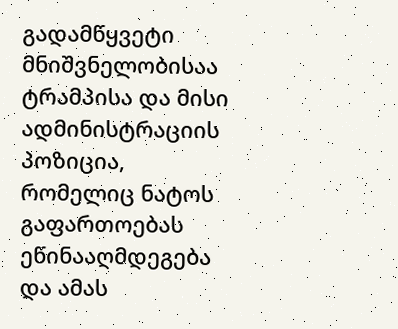გადამწყვეტი მნიშვნელობისაა ტრამპისა და მისი ადმინისტრაციის პოზიცია, რომელიც ნატოს გაფართოებას ეწინააღმდეგება და ამას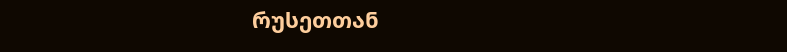რუსეთთან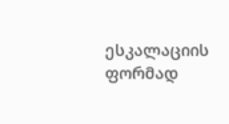ესკალაციის ფორმად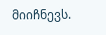მიიჩნევს.